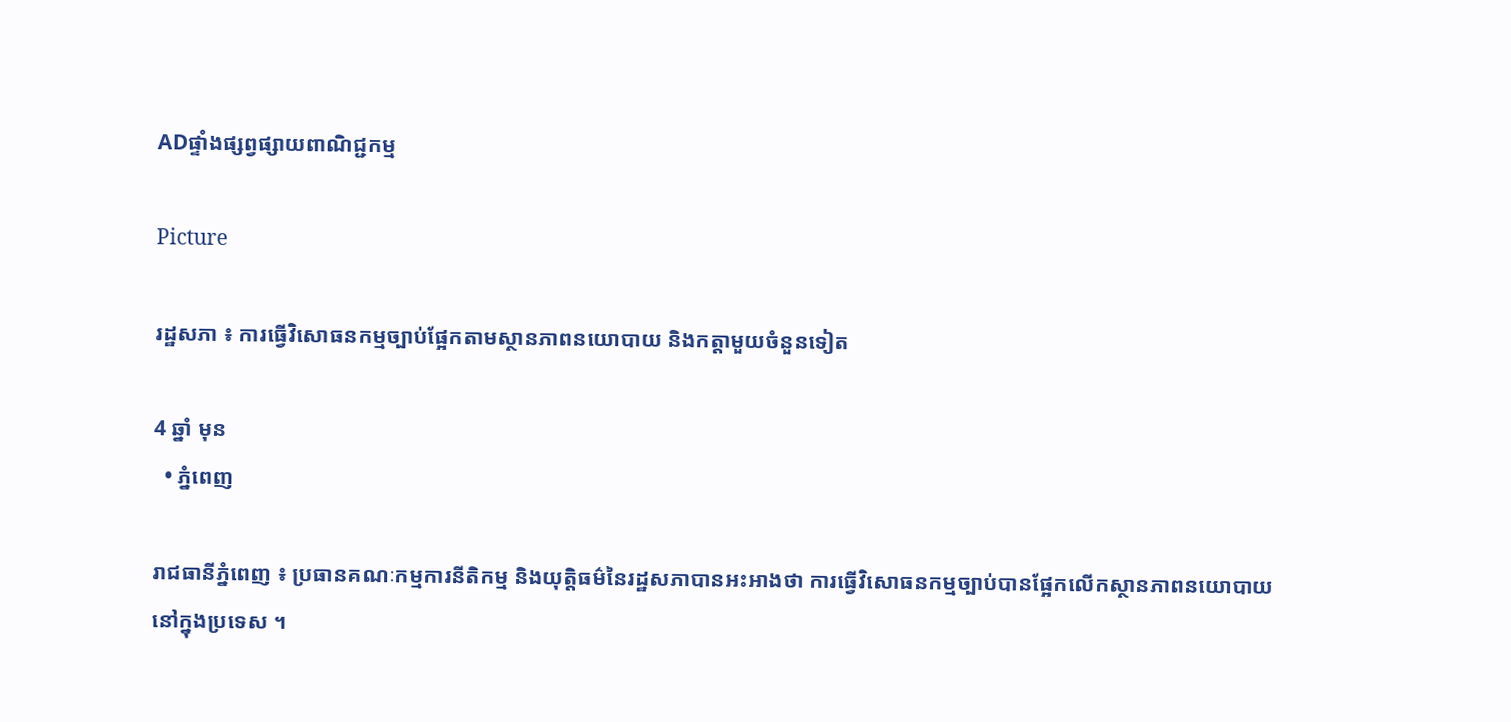ADផ្ទាំងផ្សព្វផ្សាយពាណិជ្ជកម្ម

Picture

រដ្ឋសភា ៖ ការធ្វើវិសោធនកម្មច្បាប់ផ្អែកតាមស្ថានភាពនយោបាយ និងកត្តាមួយចំនួនទៀត

4 ឆ្នាំ មុន
  • ភ្នំពេញ

រាជធានីភ្នំពេញ ៖ ប្រធានគណៈកម្មការនីតិកម្ម និងយុត្តិធម៌នៃរដ្ឋសភាបានអះអាងថា ការធ្វើវិសោធនកម្មច្បាប់បានផ្អែកលើកស្ថានភាពនយោបាយនៅក្នុងប្រទេស ។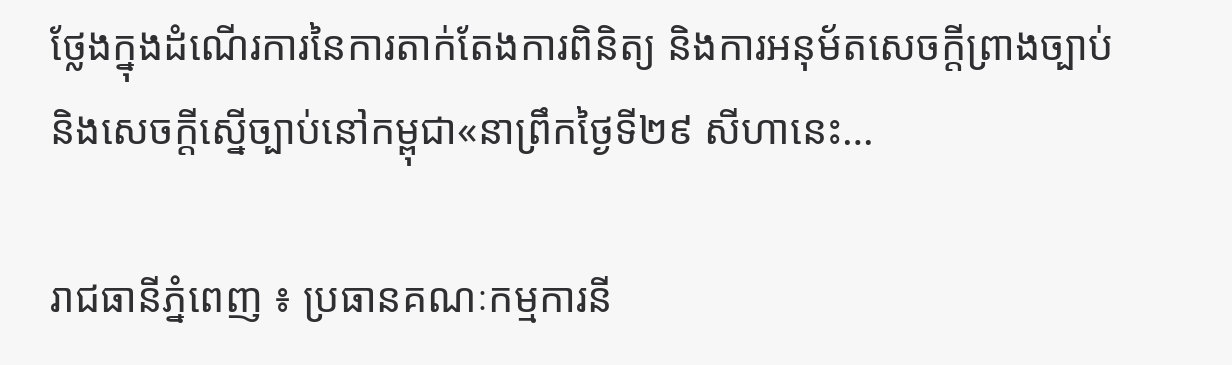ថ្លែងក្នុងដំណើរការនៃការតាក់តែងការពិនិត្យ និងការអនុម័តសេចក្តីព្រាងច្បាប់ និងសេចក្តីស្នើច្បាប់នៅកម្ពុជា«នាព្រឹកថ្ងៃទី២៩ សីហានេះ…

រាជធានីភ្នំពេញ ៖ ប្រធានគណៈកម្មការនី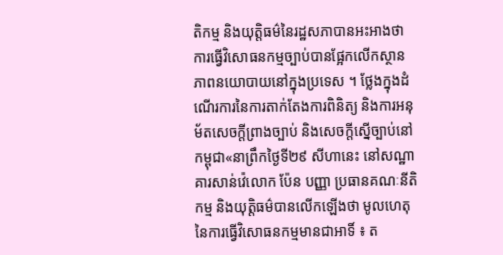តិកម្ម និងយុត្តិធម៌នៃរដ្ឋសភាបានអះអាងថា ការធ្វើវិសោធនកម្មច្បាប់បានផ្អែកលើកស្ថានភាពនយោបាយនៅក្នុងប្រទេស ។ ថ្លែងក្នុងដំណើរការនៃការតាក់តែងការពិនិត្យ និងការអនុម័តសេចក្តីព្រាងច្បាប់ និងសេចក្តីស្នើច្បាប់នៅកម្ពុជា«នាព្រឹកថ្ងៃទី២៩ សីហានេះ នៅសណ្ឋាគារសាន់វ៉េលោក ប៉ែន បញ្ញា ប្រធានគណៈនីតិកម្ម និងយុត្តិធម៌បានលើកឡើងថា មូលហេតុនៃការធ្វើវិសោធនកម្មមានជាអាទិ៍ ៖ ត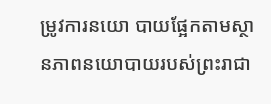ម្រូវការនយោ បាយផ្អែកតាមស្ថានភាពនយោបាយរបស់ព្រះរាជា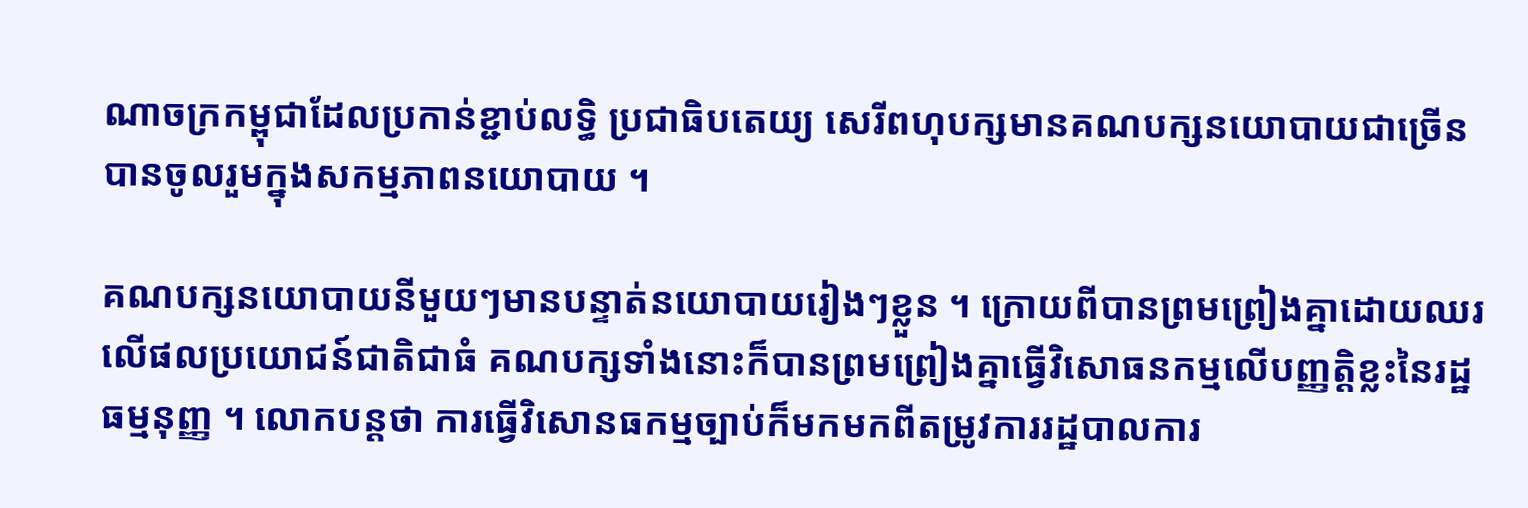ណាចក្រកម្ពុជាដែលប្រកាន់ខ្ជាប់លទ្ធិ ប្រជាធិបតេយ្យ សេរីពហុបក្សមានគណបក្សនយោបាយជាច្រើនបានចូលរួមក្នុងសកម្មភាពនយោបាយ ។

គណបក្សនយោបាយនីមួយៗមានបន្ទាត់នយោបាយរៀងៗខ្លួន ។ ក្រោយពីបានព្រមព្រៀងគ្នាដោយឈរលើផលប្រយោជន៍ជាតិជាធំ គណបក្សទាំងនោះក៏បានព្រមព្រៀងគ្នាធ្វើវិសោធនកម្មលើបញ្ញត្តិខ្លះនៃរដ្ឋធម្មនុញ្ញ ។ លោកបន្តថា ការធ្វើវិសោនធកម្មច្បាប់ក៏មកមកពីតម្រូវការរដ្ឋបាលការ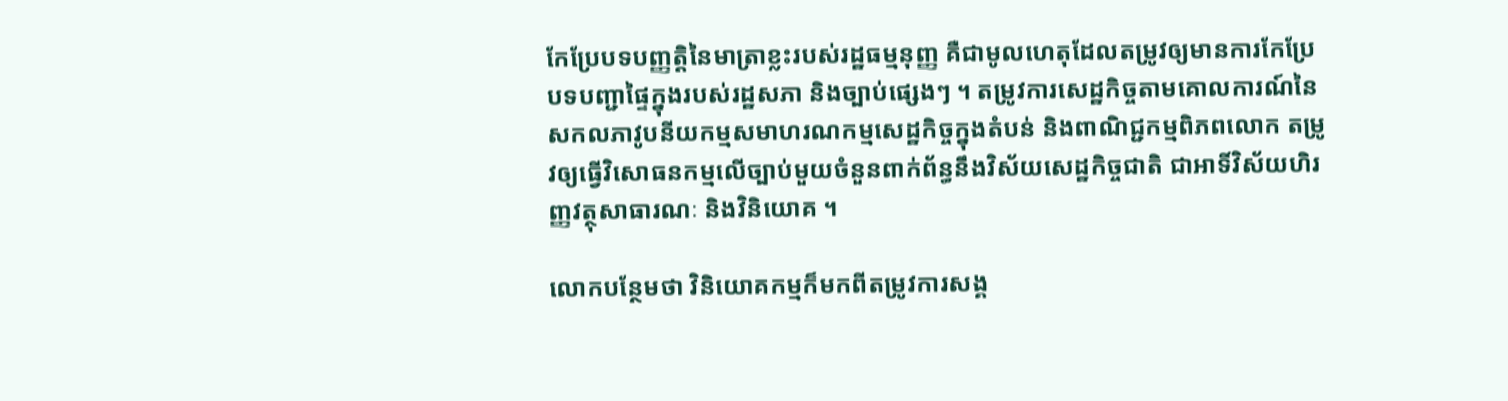កែប្រែបទបញ្ញត្តិនៃមាត្រាខ្លះរបស់រដ្ឋធម្មនុញ្ញ គឺជាមូលហេតុដែលតម្រូវឲ្យមានការកែប្រែបទបញ្ជាផ្ទៃក្នុងរបស់រដ្ឋសភា និងច្បាប់ផ្សេងៗ ។ តម្រូវការសេដ្ឋកិច្ចតាមគោលការណ៍នៃសកលភាវូបនីយកម្មសមាហរណកម្មសេដ្ឋកិច្ចក្នុងតំបន់ និងពាណិជ្ជកម្មពិភពលោក តម្រូវឲ្យធ្វើវិសោធនកម្មលើច្បាប់មួយចំនួនពាក់ព័ន្ធនឹងវិស័យសេដ្ឋកិច្ចជាតិ ជាអាទិ៍វិស័យហិរញ្ញវត្ថុសាធារណៈ និងវិនិយោគ ។

លោកបន្ថែមថា វិនិយោគកម្មក៏មកពីតម្រូវការសង្គ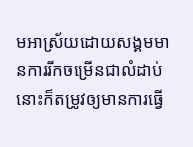មអាស្រ័យដោយសង្គមមានការរីកចម្រើនជាលំដាប់នោះក៏តម្រូវឲ្យមានការធ្វើ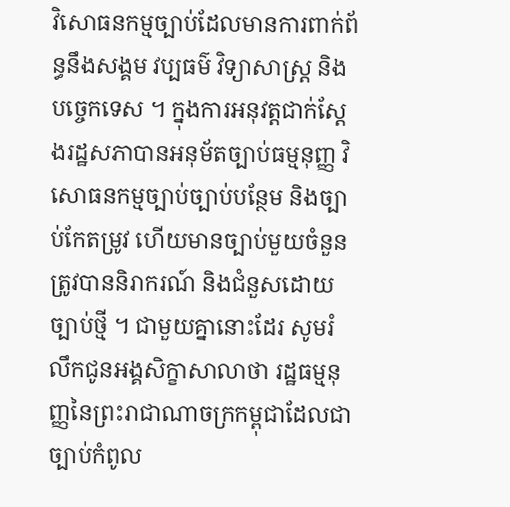វិសោធនកម្មច្បាប់ដែលមានការពាក់ព័ន្ធនឹងសង្គម វប្បធម៌ វិទ្យាសាស្ត្រ និងបច្ចេកទេស ។ ក្នុងការអនុវត្តជាក់ស្តែងរដ្ឋសភាបានអនុម័តច្បាប់ធម្មនុញ្ញ វិសោធនកម្មច្បាប់ច្បាប់បន្ថែម និងច្បាប់កែតម្រូវ ហើយមានច្បាប់មួយចំនួនត្រូវបាននិរាករណ៍ និងជំនួសដោយច្បាប់ថ្មី ។ ជាមួយគ្នានោះដែរ សូមរំលឹកជូនអង្គសិក្ខាសាលាថា រដ្ឋធម្មនុញ្ញនៃព្រះរាជាណាចក្រកម្ពុជាដែលជាច្បាប់កំពូល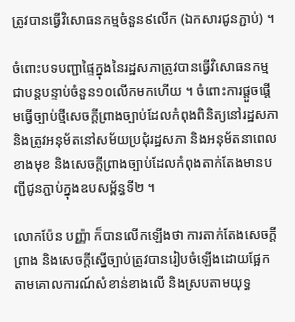ត្រូវបានធ្វើវិសោធនកម្មចំនួន៩លើក (ឯកសារជូនភ្ជាប់) ។

ចំពោះបទបញ្ជាផ្ទៃក្នុងនៃរដ្ឋសភាត្រូវបានធ្វើវិសោធនកម្មជាបន្តបន្ទាប់ចំនួន១០លើកមកហើយ ។ ចំពោះការផ្តួចផ្តើមធ្វើច្បាប់ថ្មីសេចក្តីព្រាងច្បាប់ដែលកំពុងពិនិត្យនៅរដ្ឋសភា និងត្រូវអនុម័តនៅសម័យប្រជុំរដ្ឋសភា និងអនុម័តនាពេលខាងមុខ និងសេចក្តីព្រាងច្បាប់ដែលកំពុងតាក់តែងមានបញ្ជីជូនភ្ជាប់ក្នុងឧបសម្ព័ន្ធទី២ ។

លោកប៉ែន បញ្ញ៉ា ក៏បានលើកឡើងថា ការតាក់តែងសេចក្តីព្រាង និងសេចក្តីស្នើច្បាប់ត្រូវបានរៀបចំឡើងដោយផ្អែកតាមគោលការណ៍សំខាន់ខាងលើ និងស្របតាមយុទ្ធ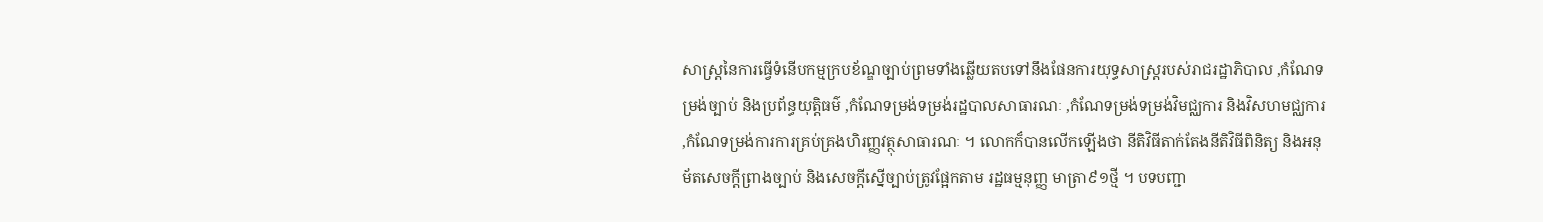សាស្ត្រនៃការធ្វើទំនើបកម្មក្របខ័ណ្ឌច្បាប់ព្រមទាំងឆ្លើយតបទៅនឹងផែនការយុទ្ធសាស្ត្ររបស់រាជរដ្ឋាភិបាល ,កំណែទម្រង់ច្បាប់ និងប្រព័ន្ធយុត្តិធម៌ ,កំណែទម្រង់ទម្រង់រដ្ឋបាលសាធារណៈ ,កំណែទម្រង់ទម្រង់វិមជ្ឈការ និងវិសហមជ្ឈការ ,កំណែទម្រង់ការការគ្រប់គ្រងហិរញ្ញវត្ថុសាធារណៈ ។ លោកក៏បានលើកឡើងថា នីតិវិធីតាក់តែងនីតិវិធីពិនិត្យ និងអនុម័តសេចក្តីព្រាងច្បាប់ និងសេចក្តីស្នើច្បាប់ត្រូវផ្អែកតាម រដ្ឋធម្មនុញ្ញ មាត្រា៩១ថ្មី ។ បទបញ្ជា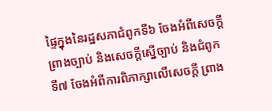ផ្ទៃក្នុងនៃរដ្ឋសភាជំពូកទី៦ ចែងអំពីសេចក្តីព្រាងច្បាប់ និងសេចក្តីស្នើច្បាប់ និងជំពូកទី៧ ចែងអំពីការពិភាក្សាលើសេចក្តី ព្រាង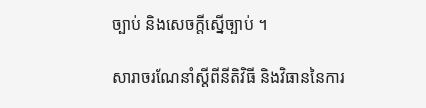ច្បាប់ និងសេចក្តីស្នើច្បាប់ ។

សារាចរណែនាំស្តីពីនីតិវិធី និងវិធាននៃការ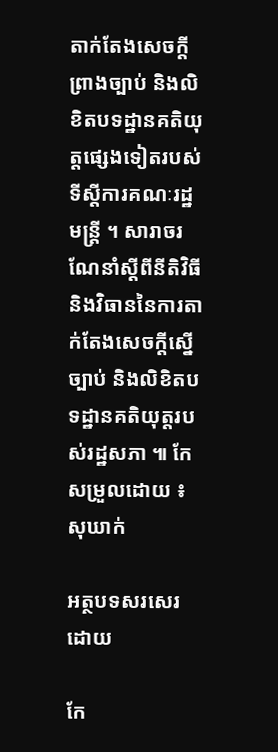តាក់តែងសេចក្តីព្រាងច្បាប់ និងលិខិតបទដ្ឋានគតិយុត្តផ្សេងទៀតរបស់ទីស្តីការគណៈរដ្ឋមន្ត្រី ។ សារាចរណែនាំស្តីពីនីតិវិធី និងវិធាននៃការតាក់តែងសេចក្តីស្នើច្បាប់ និងលិខិតបទដ្ឋានគតិយុត្តរបស់រដ្ឋសភា ៕ កែសម្រួលដោយ ៖ សុឃាក់

អត្ថបទសរសេរ ដោយ

កែ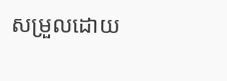សម្រួលដោយ